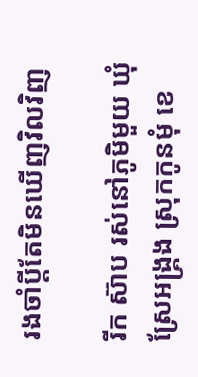រងចាំប្តីតែមិនឃើញវិលវិញ

រីក ស៊ាប រស់នៅភូមិមួយ ឃុំស្រែអង្គ្រង ស្រុកកូនមុំ ខេ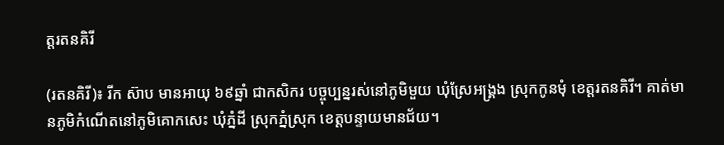ត្តរតនគិរី

(រតនគិរី)៖ រីក ស៊ាប មានអាយុ ៦៩ឆ្នាំ ជាកសិករ បច្ចុប្បន្នរស់នៅភូមិមួយ ឃុំស្រែអង្គ្រង ស្រុកកូនមុំ ខេត្តរតនគិរី។ គាត់មានភូមិកំណើតនៅភូមិគោកសេះ ឃុំភ្នំដី ស្រុកភ្នំស្រុក ខេត្តបន្ទាយមានជ័យ។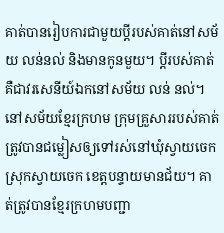គាត់បានរៀបការជាមួយប្តីរបស់គាត់នៅសម័យ លន់នល់ និងមានកូនមួយ។ ប្តីរបស់គាត់គឺជាវរសេនីយ៍ឯកនៅសម័យ លន់ នល់។ នៅសម័យខ្មែរក្រហម ក្រុមគ្រួសាររបស់គាត់ត្រូវបានជម្លៀសឲ្យទៅរស់នៅឃុំស្វាយចេក ស្រុកស្វាយចេក ខេត្តបន្ទាយមានជ័យ។ គាត់ត្រូវបានខ្មែរក្រហមបញ្ជា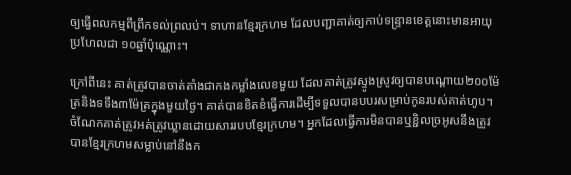ឲ្យធ្វើពលកម្មពីព្រឹកទល់ព្រលប់។ ទាហានខ្មែរក្រហម ដែលបញ្ជាគាត់ឲ្យកាប់ទន្ទ្រានខេត្តនោះមានអាយុប្រហែលជា ១០ឆ្នាំប៉ុណ្ណោះ។

ក្រៅពីនេះ គាត់ត្រូវបានចាត់តាំងជាកងកម្លាំងលេខមួយ ដែលគាត់ត្រូវស្ទូងស្រូវឲ្យបានបណ្តោយ២០០ម៉ែត្រនិងទទឹង៣ម៉ែត្រក្នុងមួយថ្ងៃ។ គាត់បានខិតខំធ្វើការដើម្បីទទួលបានបបរសម្រាប់កូនរបស់គាត់ហូប។ ចំណែកគាត់ត្រូវអត់ត្រូវឃ្លានដោយសាររបបខ្មែរក្រហម។ អ្នកដែលធ្វើការមិនបានឬខ្ជិលច្រអូសនឹងត្រូវបានខ្មែរក្រហមសម្លាប់នៅនឹងក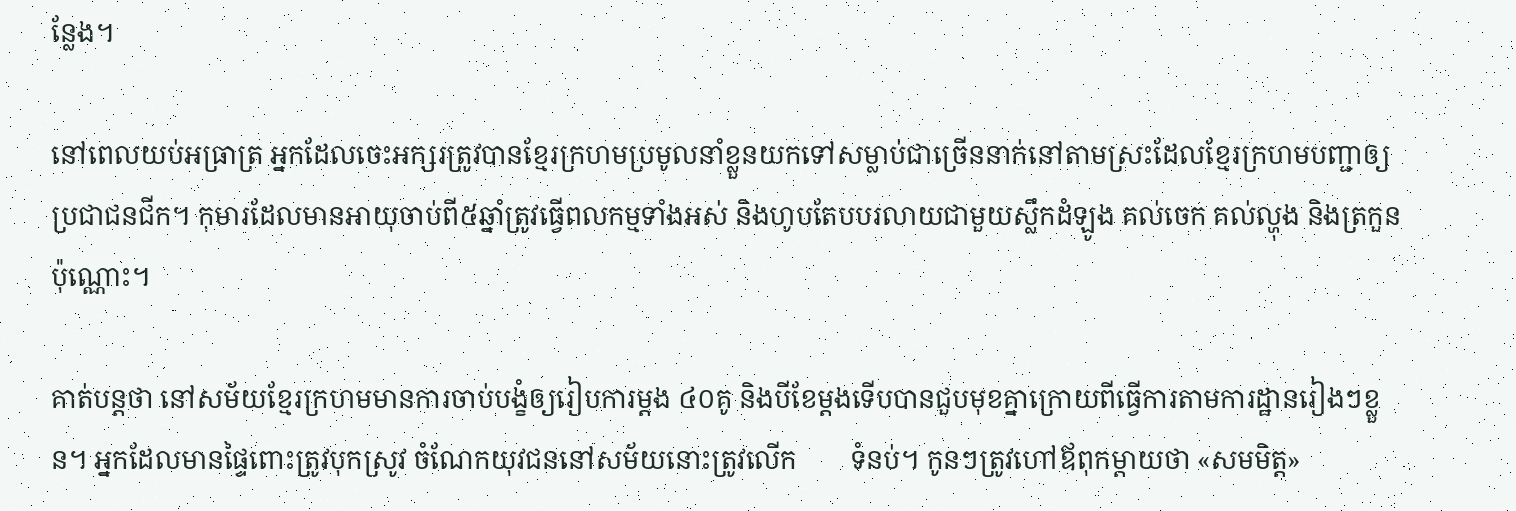ន្លែង។

នៅពេលយប់អធ្រាត្រ អ្នកដែលចេះអក្សរត្រូវបានខ្មែរក្រហមប្រមូលនាំខ្លួនយកទៅសម្លាប់ជាច្រើននាក់នៅតាមស្រះដែលខ្មែរក្រហមបញ្ជាឲ្យប្រជាជនជីក។ កុមារដែលមានអាយុចាប់ពី៥ឆ្នាំត្រូវធ្វើពលកម្មទាំងអស់ និងហូបតែបបរលាយជាមួយស្លឹកដំឡូង គល់ចេក គល់ល្ហុង និងត្រកួនប៉ុណ្ណោះ។

គាត់បន្តថា នៅសម័យខ្មែរក្រហមមានការចាប់បង្ខំឲ្យរៀបការម្តង ៤០គូ និងបីខែម្តងទើបបានជួបមុខគ្នាក្រោយពីធ្វើការតាមការដ្ឋានរៀងៗខ្លួន។ អ្នកដែលមានផ្ទៃពោះត្រូវបុកស្រូវ ចំណែកយុវជននៅសម័យនោះត្រូវលើក        ទំនប់។ កូនៗត្រូវហៅឪពុកម្តាយថា «សមមិត្ត»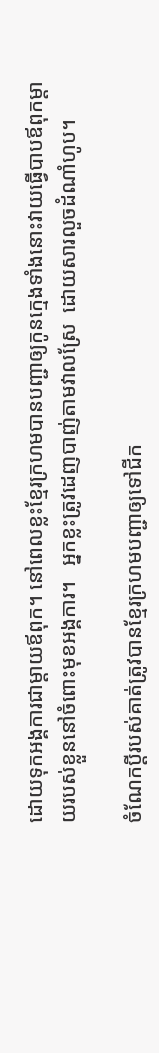ដោយទុកអង្គការជាម្តាយឪពុក។ នៅពេលខ្លះខ្មែរក្រហមបានបញ្ជាឲ្យកូនក្មេងទាំងនោះវាយធ្វើបាបឪពុកម្តាយរបស់ខ្លួននៅចំពោះមុខអង្គការ។   អ្នកខ្លះត្រូវដេញបាញ់តាមវាលស្រែ  ដោយសារលួចដំណាំហូប។

ចំណែកប្តីរបស់គាត់ត្រូវបានខ្មែរក្រហមបញ្ជាឲ្យទៅជីក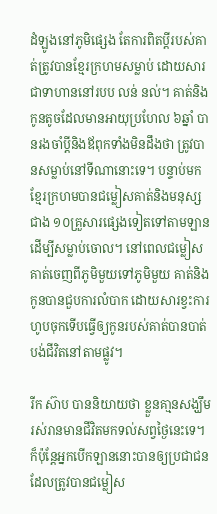ដំឡូងនៅភូមិផ្សេង តែការពិតប្តីរបស់គាត់ត្រូវបានខ្មែរក្រហមសម្លាប់ ដោយសារជាទាហាននៅរបប លន់ នល់។ គាត់និងកូនតូចដែលមានអាយុប្រហែល ៦ឆ្នាំ បានរងចាំប្តីនិងឪពុកទាំងមិនដឹងថា ត្រូវបានសម្លាប់នៅទីណានោះទេ។ បន្ទាប់មកខ្មែរក្រហមបានជម្លៀសគាត់និងមនុស្សជាង ១០គ្រួសារផ្សេងទៀតទៅតាមឡាន ដើម្បីសម្លាប់ចោល។ នៅពេលជម្លៀសគាត់ចេញពីភូមិមួយទៅភូមិមួយ គាត់និងកូនបានជួបការលំបាក ដោយសារខ្វះការហូបចុកទើបធ្វើឲ្យកូនរបស់គាត់បានបាត់បង់ជីវិតនៅតាមផ្លូវ។

រីក ស៊ាប បាននិយាយថា ខ្លួនគា្មនសង្ឃឹមរស់រានមានជីវិតមកទល់សព្វថ្ងៃនេះទេ។ ក៏ប៉ុន្តែអ្នកបើកឡាននោះបានឲ្យប្រជាជន ដែលត្រូវបានជម្លៀស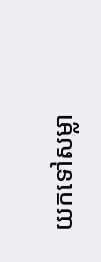យកទៅសម្លា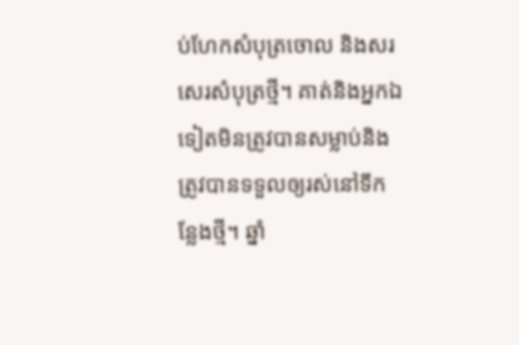ប់ហែកសំបុត្រចោល និងសរសេរសំបុត្រថ្មី។ គាត់និងអ្នកឯទៀតមិនត្រូវបានសម្លាប់និងត្រូវបានទទួលឲ្យរស់នៅទីកន្លែងថ្មី។ ឆ្នាំ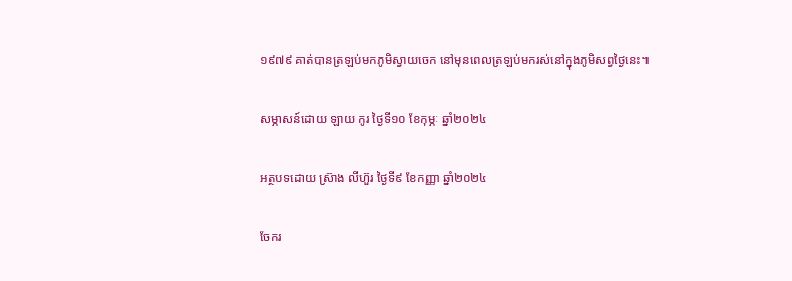១៩៧៩ គាត់បានត្រឡប់មកភូមិស្វាយចេក នៅមុនពេលត្រឡប់មករស់នៅក្នុងភូមិសព្វថ្ងៃនេះ៕

សម្ភាសន៍ដោយ ឡាយ កូរ ថ្ងៃទី១០ ខែកុម្ភៈ ឆ្នាំ២០២៤

អត្ថបទដោយ ស្រ៊ាង លីហ៊ួរ ថ្ងៃទី៩ ខែកញ្ញា ឆ្នាំ២០២៤

ចែករ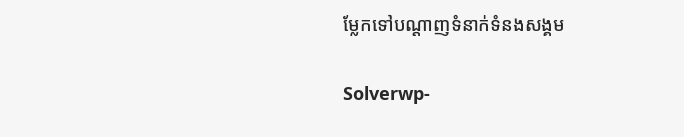ម្លែកទៅបណ្តាញទំនាក់ទំនងសង្គម

Solverwp-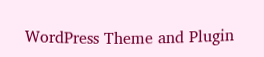WordPress Theme and Plugin